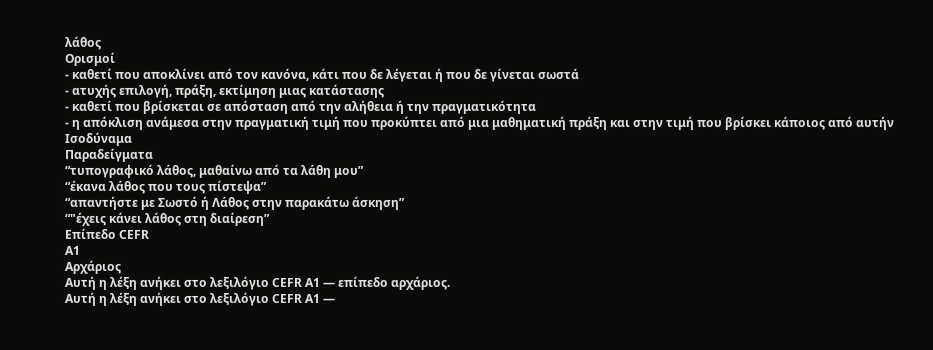λάθος
Ορισμοί
- καθετί που αποκλίνει από τον κανόνα, κάτι που δε λέγεται ή που δε γίνεται σωστά
- ατυχής επιλογή, πράξη, εκτίμηση μιας κατάστασης
- καθετί που βρίσκεται σε απόσταση από την αλήθεια ή την πραγματικότητα
- η απόκλιση ανάμεσα στην πραγματική τιμή που προκύπτει από μια μαθηματική πράξη και στην τιμή που βρίσκει κάποιος από αυτήν
Ισοδύναμα
Παραδείγματα
“τυπογραφικό λάθος, μαθαίνω από τα λάθη μου”
“έκανα λάθος που τους πίστεψα”
“απαντήστε με Σωστό ή Λάθος στην παρακάτω άσκηση”
“"έχεις κάνει λάθος στη διαίρεση”
Επίπεδο CEFR
A1
Αρχάριος
Αυτή η λέξη ανήκει στο λεξιλόγιο CEFR A1 — επίπεδο αρχάριος.
Αυτή η λέξη ανήκει στο λεξιλόγιο CEFR A1 —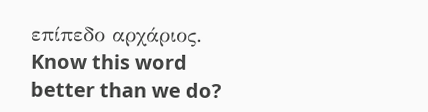επίπεδο αρχάριος.
Know this word better than we do?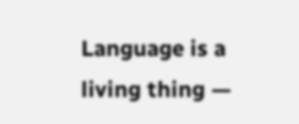Language is a living thing —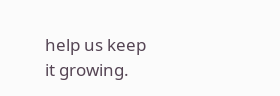help us keep it growing.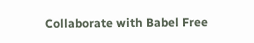Collaborate with Babel Free